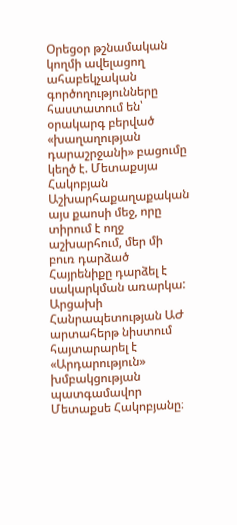Օրեցօր թշնամական կողմի ավելացող ահաբեկչական գործողությունները հաստատում են՝ օրակարգ բերված «խաղաղության դարաշրջանի» բացումը կեղծ է. Մետաքսյա Հակոբյան
Աշխարհաքաղաքական այս քաոսի մեջ, որը տիրում է ողջ աշխարհում, մեր մի բուռ դարձած Հայրենիքը դարձել է սակարկման առարկա: Արցախի Հանրապետության ԱԺ արտահերթ նիստում հայտարարել է «Արդարություն» խմբակցության պատգամավոր Մետաքսե Հակոբյանը։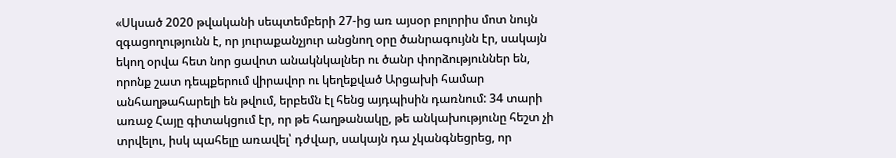«Սկսած 2020 թվականի սեպտեմբերի 27-ից առ այսօր բոլորիս մոտ նույն զգացողությունն է, որ յուրաքանչյուր անցնող օրը ծանրագույնն էր, սակայն եկող օրվա հետ նոր ցավոտ անակնկալներ ու ծանր փորձություններ են, որոնք շատ դեպքերում վիրավոր ու կեղեքված Արցախի համար անհաղթահարելի են թվում, երբեմն էլ հենց այդպիսին դառնում: 34 տարի առաջ Հայը գիտակցում էր, որ թե հաղթանակը, թե անկախությունը հեշտ չի տրվելու, իսկ պահելը առավել՝ դժվար, սակայն դա չկանգնեցրեց, որ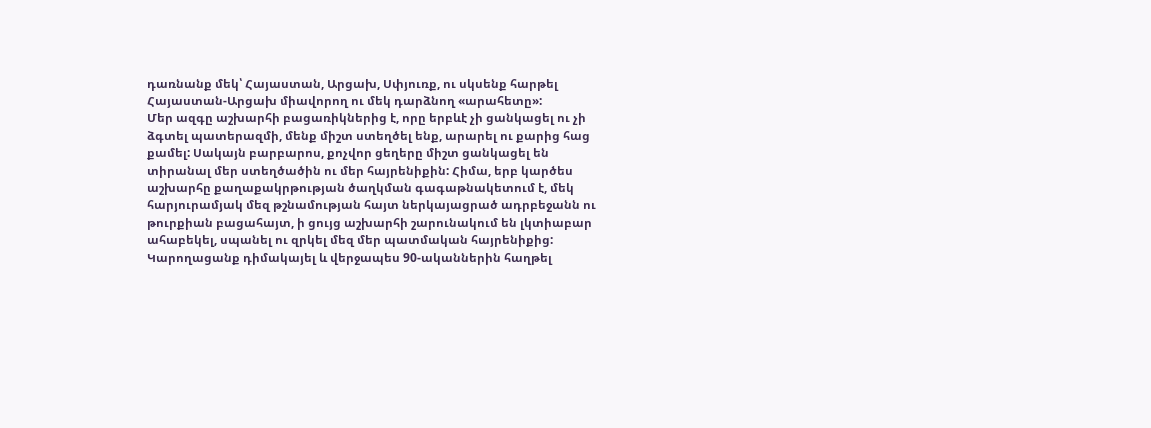դառնանք մեկ՝ Հայաստան, Արցախ, Սփյուռք, ու սկսենք հարթել Հայաստան-Արցախ միավորող ու մեկ դարձնող «արահետը»:
Մեր ազգը աշխարհի բացառիկներից է, որը երբևէ չի ցանկացել ու չի ձգտել պատերազմի, մենք միշտ ստեղծել ենք, արարել ու քարից հաց քամել: Սակայն բարբարոս, քոչվոր ցեղերը միշտ ցանկացել են տիրանալ մեր ստեղծածին ու մեր հայրենիքին: Հիմա, երբ կարծես աշխարհը քաղաքակրթության ծաղկման գագաթնակետում է, մեկ հարյուրամյակ մեզ թշնամության հայտ ներկայացրած ադրբեջանն ու թուրքիան բացահայտ, ի ցույց աշխարհի շարունակում են լկտիաբար ահաբեկել, սպանել ու զրկել մեզ մեր պատմական հայրենիքից: Կարողացանք դիմակայել և վերջապես 90-ականներին հաղթել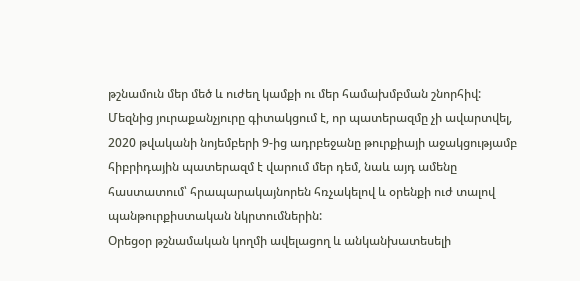թշնամուն մեր մեծ և ուժեղ կամքի ու մեր համախմբման շնորհիվ:
Մեզնից յուրաքանչյուրը գիտակցում է, որ պատերազմը չի ավարտվել, 2020 թվականի նոյեմբերի 9-ից ադրբեջանը թուրքիայի աջակցությամբ հիբրիդային պատերազմ է վարում մեր դեմ, նաև այդ ամենը հաստատում՝ հրապարակայնորեն հռչակելով և օրենքի ուժ տալով պանթուրքիստական նկրտումներին:
Օրեցօր թշնամական կողմի ավելացող և անկանխատեսելի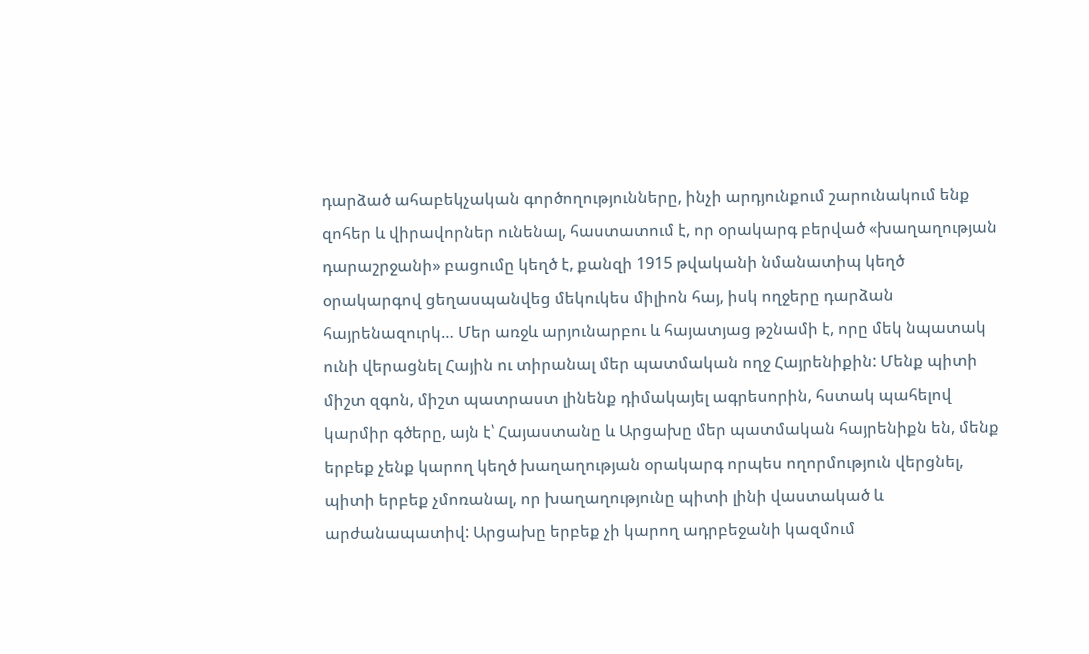դարձած ահաբեկչական գործողությունները, ինչի արդյունքում շարունակում ենք զոհեր և վիրավորներ ունենալ, հաստատում է, որ օրակարգ բերված «խաղաղության դարաշրջանի» բացումը կեղծ է, քանզի 1915 թվականի նմանատիպ կեղծ օրակարգով ցեղասպանվեց մեկուկես միլիոն հայ, իսկ ողջերը դարձան հայրենազուրկ… Մեր առջև արյունարբու և հայատյաց թշնամի է, որը մեկ նպատակ ունի վերացնել Հային ու տիրանալ մեր պատմական ողջ Հայրենիքին: Մենք պիտի միշտ զգոն, միշտ պատրաստ լինենք դիմակայել ագրեսորին, հստակ պահելով կարմիր գծերը, այն է՝ Հայաստանը և Արցախը մեր պատմական հայրենիքն են, մենք երբեք չենք կարող կեղծ խաղաղության օրակարգ որպես ողորմություն վերցնել, պիտի երբեք չմոռանալ, որ խաղաղությունը պիտի լինի վաստակած և արժանապատիվ: Արցախը երբեք չի կարող ադրբեջանի կազմում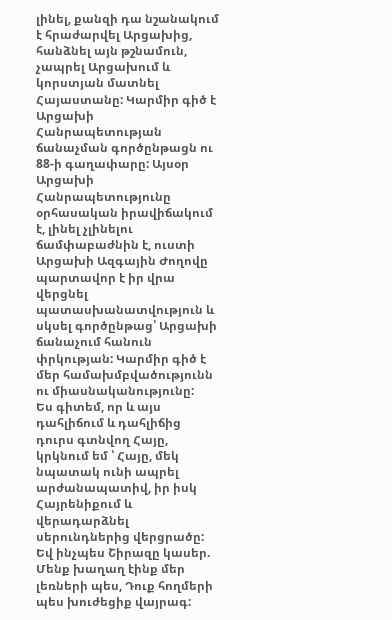լինել, քանզի դա նշանակում է հրաժարվել Արցախից, հանձնել այն թշնամուն, չապրել Արցախում և կորստյան մատնել Հայաստանը: Կարմիր գիծ է Արցախի Հանրապետության ճանաչման գործընթացն ու 88-ի գաղափարը: Այսօր Արցախի Հանրապետությունը օրհասական իրավիճակում է, լինել չլինելու ճամփաբաժնին է, ուստի Արցախի Ազգային Ժողովը պարտավոր է իր վրա վերցնել պատասխանատվություն և սկսել գործընթաց՝ Արցախի ճանաչում հանուն փրկության: Կարմիր գիծ է մեր համախմբվածությունն ու միասնականությունը:
Ես գիտեմ, որ և այս դահլիճում և դահլիճից դուրս գտնվող Հայը, կրկնում եմ ՝ Հայը, մեկ նպատակ ունի ապրել արժանապատիվ, իր իսկ Հայրենիքում և վերադարձնել սերունդներից վերցրածը: Եվ ինչպես Շիրազը կասեր. Մենք խաղաղ էինք մեր լեռների պես, Դուք հողմերի պես խուժեցիք վայրագ: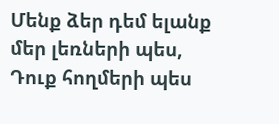Մենք ձեր դեմ ելանք մեր լեռների պես, Դուք հողմերի պես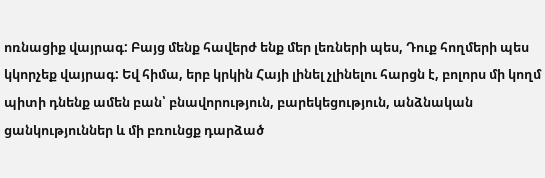ոռնացիք վայրագ: Բայց մենք հավերժ ենք մեր լեռների պես, Դուք հողմերի պես կկորչեք վայրագ: Եվ հիմա, երբ կրկին Հայի լինել չլինելու հարցն է, բոլորս մի կողմ պիտի դնենք ամեն բան՝ բնավորություն, բարեկեցություն, անձնական ցանկություններ և մի բռունցք դարձած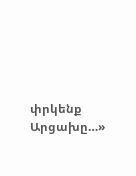փրկենք Արցախը…»